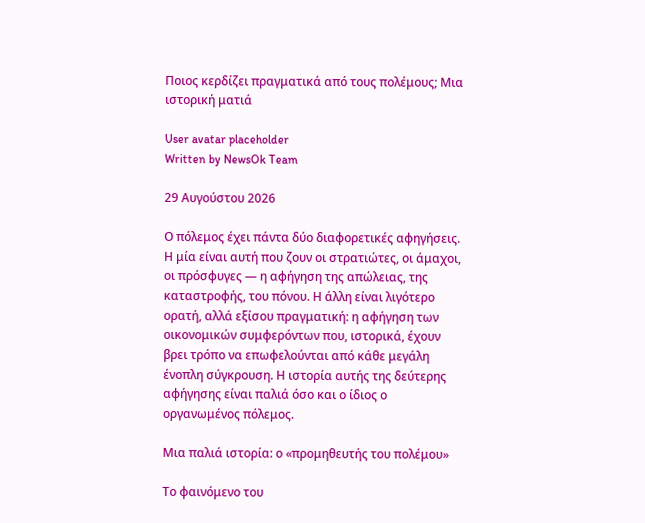Ποιος κερδίζει πραγματικά από τους πολέμους; Μια ιστορική ματιά

User avatar placeholder
Written by NewsOk Team

29 Αυγούστου 2026

Ο πόλεμος έχει πάντα δύο διαφορετικές αφηγήσεις. Η μία είναι αυτή που ζουν οι στρατιώτες, οι άμαχοι, οι πρόσφυγες — η αφήγηση της απώλειας, της καταστροφής, του πόνου. Η άλλη είναι λιγότερο ορατή, αλλά εξίσου πραγματική: η αφήγηση των οικονομικών συμφερόντων που, ιστορικά, έχουν βρει τρόπο να επωφελούνται από κάθε μεγάλη ένοπλη σύγκρουση. Η ιστορία αυτής της δεύτερης αφήγησης είναι παλιά όσο και ο ίδιος ο οργανωμένος πόλεμος.

Μια παλιά ιστορία: ο «προμηθευτής του πολέμου»

Το φαινόμενο του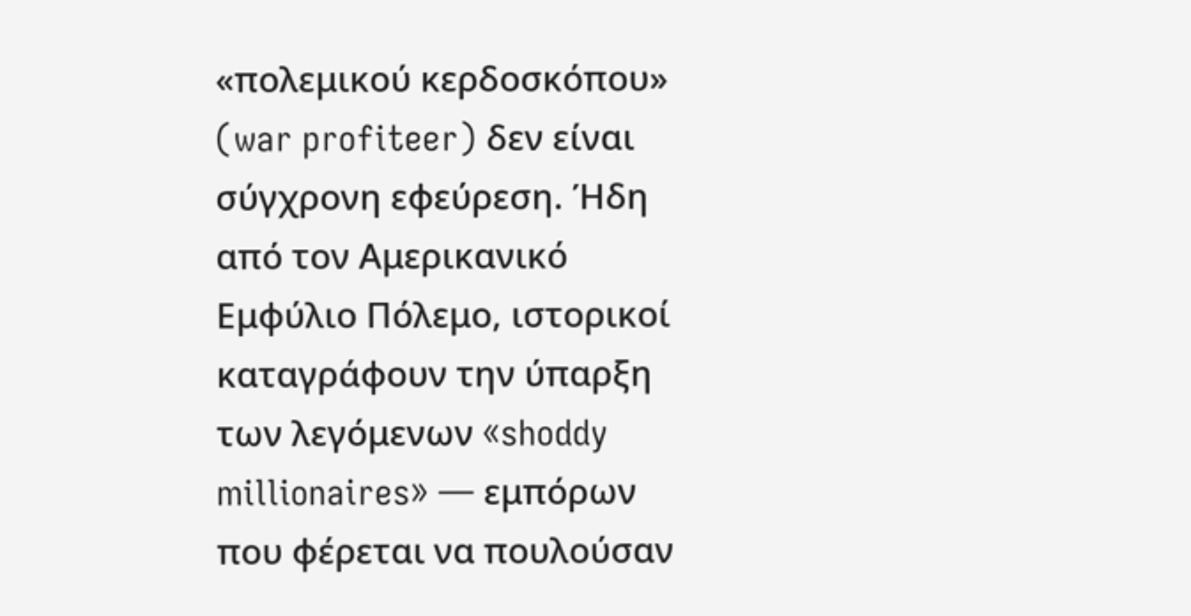«πολεμικού κερδοσκόπου» (war profiteer) δεν είναι σύγχρονη εφεύρεση. Ήδη από τον Αμερικανικό Εμφύλιο Πόλεμο, ιστορικοί καταγράφουν την ύπαρξη των λεγόμενων «shoddy millionaires» — εμπόρων που φέρεται να πουλούσαν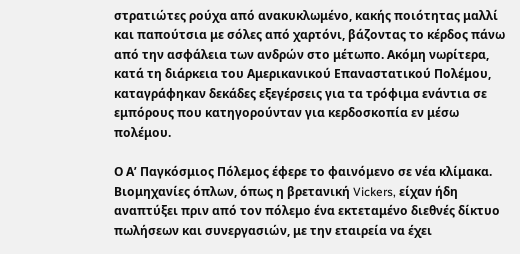στρατιώτες ρούχα από ανακυκλωμένο, κακής ποιότητας μαλλί και παπούτσια με σόλες από χαρτόνι, βάζοντας το κέρδος πάνω από την ασφάλεια των ανδρών στο μέτωπο. Ακόμη νωρίτερα, κατά τη διάρκεια του Αμερικανικού Επαναστατικού Πολέμου, καταγράφηκαν δεκάδες εξεγέρσεις για τα τρόφιμα ενάντια σε εμπόρους που κατηγορούνταν για κερδοσκοπία εν μέσω πολέμου.

Ο Α’ Παγκόσμιος Πόλεμος έφερε το φαινόμενο σε νέα κλίμακα. Βιομηχανίες όπλων, όπως η βρετανική Vickers, είχαν ήδη αναπτύξει πριν από τον πόλεμο ένα εκτεταμένο διεθνές δίκτυο πωλήσεων και συνεργασιών, με την εταιρεία να έχει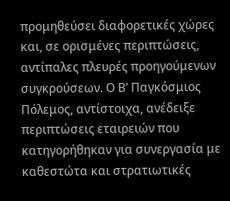προμηθεύσει διαφορετικές χώρες και, σε ορισμένες περιπτώσεις, αντίπαλες πλευρές προηγούμενων συγκρούσεων. Ο Β’ Παγκόσμιος Πόλεμος, αντίστοιχα, ανέδειξε περιπτώσεις εταιρειών που κατηγορήθηκαν για συνεργασία με καθεστώτα και στρατιωτικές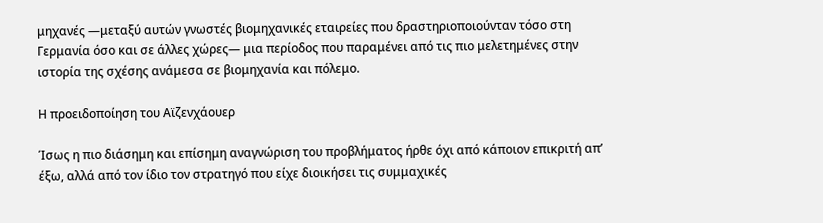μηχανές —μεταξύ αυτών γνωστές βιομηχανικές εταιρείες που δραστηριοποιούνταν τόσο στη Γερμανία όσο και σε άλλες χώρες— μια περίοδος που παραμένει από τις πιο μελετημένες στην ιστορία της σχέσης ανάμεσα σε βιομηχανία και πόλεμο.

Η προειδοποίηση του Αϊζενχάουερ

Ίσως η πιο διάσημη και επίσημη αναγνώριση του προβλήματος ήρθε όχι από κάποιον επικριτή απ’ έξω, αλλά από τον ίδιο τον στρατηγό που είχε διοικήσει τις συμμαχικές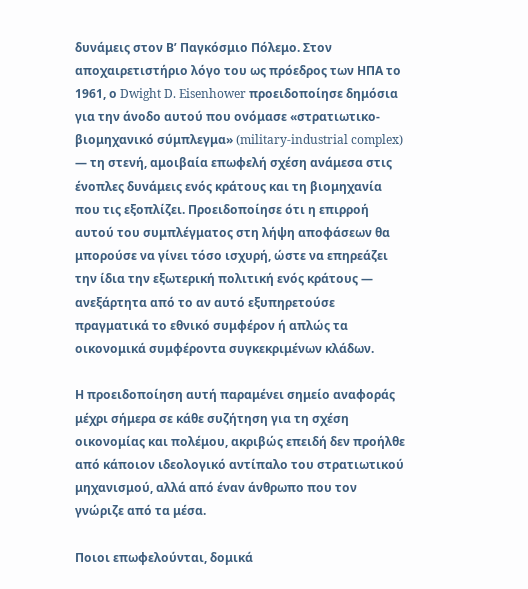δυνάμεις στον Β’ Παγκόσμιο Πόλεμο. Στον αποχαιρετιστήριο λόγο του ως πρόεδρος των ΗΠΑ το 1961, ο Dwight D. Eisenhower προειδοποίησε δημόσια για την άνοδο αυτού που ονόμασε «στρατιωτικο-βιομηχανικό σύμπλεγμα» (military-industrial complex) — τη στενή, αμοιβαία επωφελή σχέση ανάμεσα στις ένοπλες δυνάμεις ενός κράτους και τη βιομηχανία που τις εξοπλίζει. Προειδοποίησε ότι η επιρροή αυτού του συμπλέγματος στη λήψη αποφάσεων θα μπορούσε να γίνει τόσο ισχυρή, ώστε να επηρεάζει την ίδια την εξωτερική πολιτική ενός κράτους — ανεξάρτητα από το αν αυτό εξυπηρετούσε πραγματικά το εθνικό συμφέρον ή απλώς τα οικονομικά συμφέροντα συγκεκριμένων κλάδων.

Η προειδοποίηση αυτή παραμένει σημείο αναφοράς μέχρι σήμερα σε κάθε συζήτηση για τη σχέση οικονομίας και πολέμου, ακριβώς επειδή δεν προήλθε από κάποιον ιδεολογικό αντίπαλο του στρατιωτικού μηχανισμού, αλλά από έναν άνθρωπο που τον γνώριζε από τα μέσα.

Ποιοι επωφελούνται, δομικά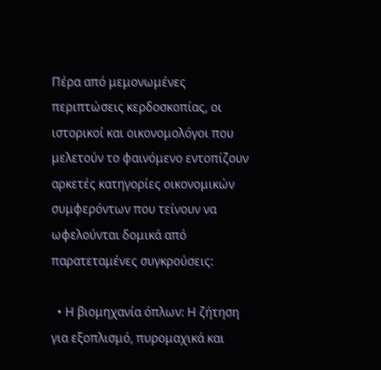Πέρα από μεμονωμένες περιπτώσεις κερδοσκοπίας, οι ιστορικοί και οικονομολόγοι που μελετούν το φαινόμενο εντοπίζουν αρκετές κατηγορίες οικονομικών συμφερόντων που τείνουν να ωφελούνται δομικά από παρατεταμένες συγκρούσεις:

  • Η βιομηχανία όπλων: Η ζήτηση για εξοπλισμό, πυρομαχικά και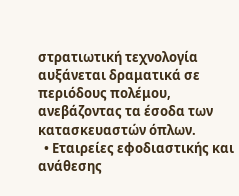στρατιωτική τεχνολογία αυξάνεται δραματικά σε περιόδους πολέμου, ανεβάζοντας τα έσοδα των κατασκευαστών όπλων.
  • Εταιρείες εφοδιαστικής και ανάθεσης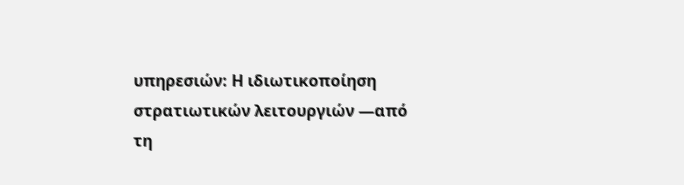υπηρεσιών: Η ιδιωτικοποίηση στρατιωτικών λειτουργιών —από τη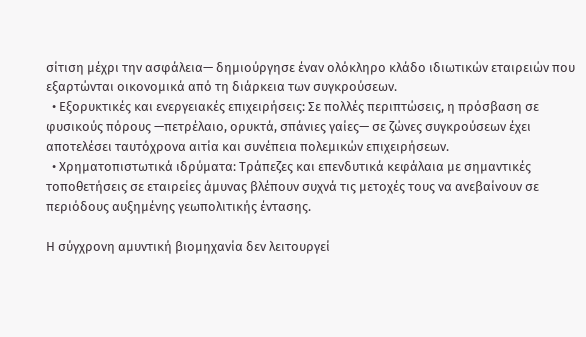σίτιση μέχρι την ασφάλεια— δημιούργησε έναν ολόκληρο κλάδο ιδιωτικών εταιρειών που εξαρτώνται οικονομικά από τη διάρκεια των συγκρούσεων.
  • Εξορυκτικές και ενεργειακές επιχειρήσεις: Σε πολλές περιπτώσεις, η πρόσβαση σε φυσικούς πόρους —πετρέλαιο, ορυκτά, σπάνιες γαίες— σε ζώνες συγκρούσεων έχει αποτελέσει ταυτόχρονα αιτία και συνέπεια πολεμικών επιχειρήσεων.
  • Χρηματοπιστωτικά ιδρύματα: Τράπεζες και επενδυτικά κεφάλαια με σημαντικές τοποθετήσεις σε εταιρείες άμυνας βλέπουν συχνά τις μετοχές τους να ανεβαίνουν σε περιόδους αυξημένης γεωπολιτικής έντασης.

Η σύγχρονη αμυντική βιομηχανία δεν λειτουργεί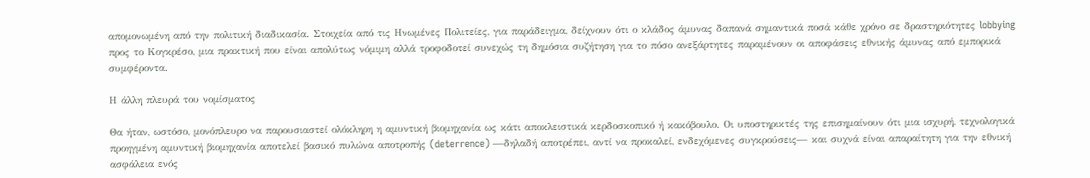απομονωμένη από την πολιτική διαδικασία. Στοιχεία από τις Ηνωμένες Πολιτείες, για παράδειγμα, δείχνουν ότι ο κλάδος άμυνας δαπανά σημαντικά ποσά κάθε χρόνο σε δραστηριότητες lobbying προς το Κογκρέσο, μια πρακτική που είναι απολύτως νόμιμη αλλά τροφοδοτεί συνεχώς τη δημόσια συζήτηση για το πόσο ανεξάρτητες παραμένουν οι αποφάσεις εθνικής άμυνας από εμπορικά συμφέροντα.

Η άλλη πλευρά του νομίσματος

Θα ήταν, ωστόσο, μονόπλευρο να παρουσιαστεί ολόκληρη η αμυντική βιομηχανία ως κάτι αποκλειστικά κερδοσκοπικό ή κακόβουλο. Οι υποστηρικτές της επισημαίνουν ότι μια ισχυρή, τεχνολογικά προηγμένη αμυντική βιομηχανία αποτελεί βασικό πυλώνα αποτροπής (deterrence) —δηλαδή αποτρέπει, αντί να προκαλεί, ενδεχόμενες συγκρούσεις— και συχνά είναι απαραίτητη για την εθνική ασφάλεια ενός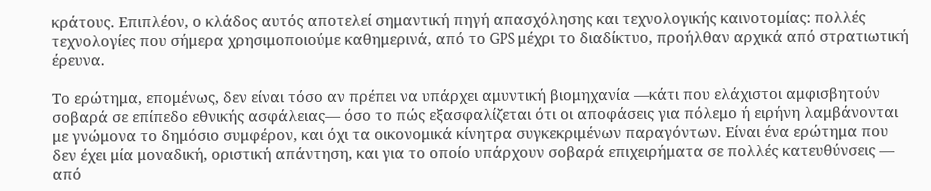κράτους. Επιπλέον, ο κλάδος αυτός αποτελεί σημαντική πηγή απασχόλησης και τεχνολογικής καινοτομίας: πολλές τεχνολογίες που σήμερα χρησιμοποιούμε καθημερινά, από το GPS μέχρι το διαδίκτυο, προήλθαν αρχικά από στρατιωτική έρευνα.

Το ερώτημα, επομένως, δεν είναι τόσο αν πρέπει να υπάρχει αμυντική βιομηχανία —κάτι που ελάχιστοι αμφισβητούν σοβαρά σε επίπεδο εθνικής ασφάλειας— όσο το πώς εξασφαλίζεται ότι οι αποφάσεις για πόλεμο ή ειρήνη λαμβάνονται με γνώμονα το δημόσιο συμφέρον, και όχι τα οικονομικά κίνητρα συγκεκριμένων παραγόντων. Είναι ένα ερώτημα που δεν έχει μία μοναδική, οριστική απάντηση, και για το οποίο υπάρχουν σοβαρά επιχειρήματα σε πολλές κατευθύνσεις — από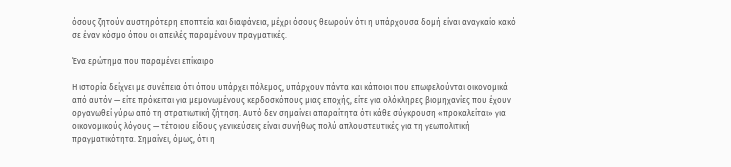όσους ζητούν αυστηρότερη εποπτεία και διαφάνεια, μέχρι όσους θεωρούν ότι η υπάρχουσα δομή είναι αναγκαίο κακό σε έναν κόσμο όπου οι απειλές παραμένουν πραγματικές.

Ένα ερώτημα που παραμένει επίκαιρο

Η ιστορία δείχνει με συνέπεια ότι όπου υπάρχει πόλεμος, υπάρχουν πάντα και κάποιοι που επωφελούνται οικονομικά από αυτόν — είτε πρόκειται για μεμονωμένους κερδοσκόπους μιας εποχής, είτε για ολόκληρες βιομηχανίες που έχουν οργανωθεί γύρω από τη στρατιωτική ζήτηση. Αυτό δεν σημαίνει απαραίτητα ότι κάθε σύγκρουση «προκαλείται» για οικονομικούς λόγους — τέτοιου είδους γενικεύσεις είναι συνήθως πολύ απλουστευτικές για τη γεωπολιτική πραγματικότητα. Σημαίνει, όμως, ότι η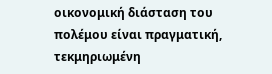οικονομική διάσταση του πολέμου είναι πραγματική, τεκμηριωμένη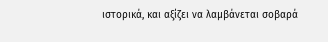ιστορικά, και αξίζει να λαμβάνεται σοβαρά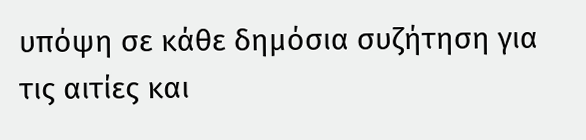υπόψη σε κάθε δημόσια συζήτηση για τις αιτίες και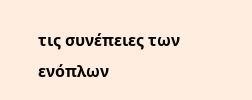τις συνέπειες των ενόπλων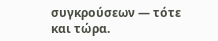συγκρούσεων — τότε και τώρα.